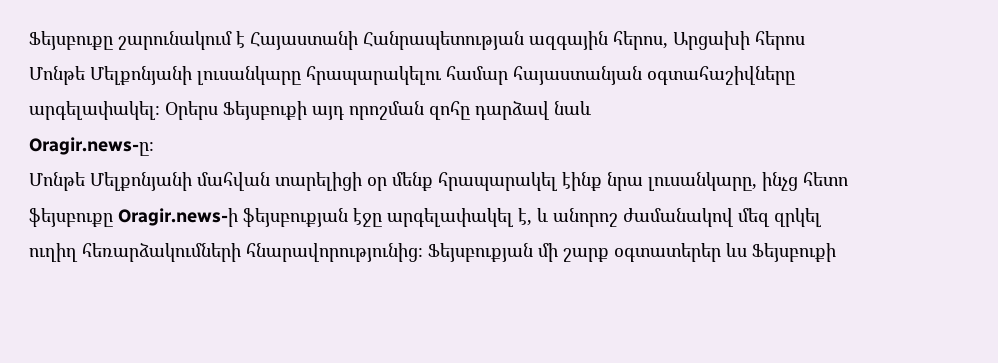Ֆեյսբուքը շարունակում է Հայաստանի Հանրապետության ազգային հերոս, Արցախի հերոս Մոնթե Մելքոնյանի լուսանկարը հրապարակելու համար հայաստանյան օգտահաշիվները արգելափակել։ Օրերս Ֆեյսբուքի այդ որոշման զոհը դարձավ նաև
Oragir.news-ը։
Մոնթե Մելքոնյանի մահվան տարելիցի օր մենք հրապարակել էինք նրա լուսանկարը, ինչց հետո ֆեյսբուքը Oragir.news-ի ֆեյսբուքյան էջը արգելափակել է, և անորոշ ժամանակով մեզ զրկել ուղիղ հեռարձակումների հնարավորությունից։ Ֆեյսբուքյան մի շարք օգտատերեր ևս Ֆեյսբուքի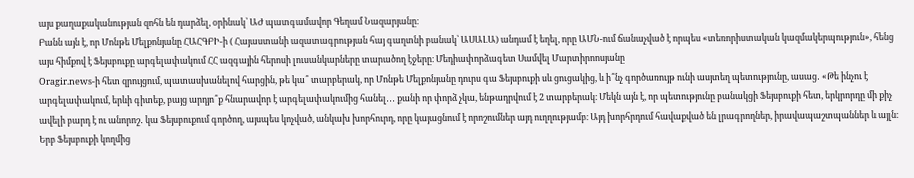այս քաղաքականության զոհն են դարձել, օրինակ՝ ԱԺ պատգամավոր Գեղամ Նազարյանը։
Բանն այն է, որ Մոնթե Մելքոնյանը ՀԱՀԳԲԻ-ի ( Հայաստանի ազատագրության հայ գաղտնի բանակ՝ ԱՍԱԼԱ) անդամ է եղել, որը ԱՄՆ-ում ճանաչված է որպես «տեռորիստական կազմակերպություն», հենց այս հիմքով է Ֆեյսբուքը արգելափակում ՀՀ ազգային հերոսի լուսանկարները տարածող էջերը։ Մեդիափորձագետ Սամվել Մարտիրոոսյանը
Oragir.news-ի հետ զրույցում, պատասխանելով հարցին, թե կա՞ տարբերակ, որ Մոնթե Մելքոնյանը դուրս գա Ֆեյսբուքի սև ցուցակից, և ի՞նչ գործառույթ ունի ասյտեղ պետությունը, ասաց․ «Թե ինչու է արգելափակում, երևի գիտեք, բայց արդյո՞ք հնարավոր է արգելափակումից հանել․․․ քանի որ փորձ չկա, ենթադրվում է 2 տարբերակ։ Մեկն այն է, որ պետությունը բանակցի Ֆեյսբուքի հետ, երկրորդը մի քիչ ավելի բարդ է ու անորոշ․ կա Ֆեյսբուքում գործող, այսպես կոչված, անկախ խորհուրդ, որը կայացնում է որոշումներ այդ ուղղությամբ։ Այդ խորհրդում հավաքված են լրագրողներ, իրավապաշտպաններ և այլն։ Երբ Ֆեյսբուքի կողմից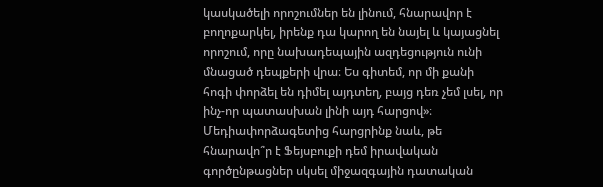կասկածելի որոշումներ են լինում, հնարավոր է բողոքարկել, իրենք դա կարող են նայել և կայացնել որոշում, որը նախադեպային ազդեցություն ունի մնացած դեպքերի վրա։ Ես գիտեմ, որ մի քանի հոգի փորձել են դիմել այդտեղ, բայց դեռ չեմ լսել, որ ինչ-որ պատասխան լինի այդ հարցով»։
Մեդիափորձագետից հարցրինք նաև, թե հնարավո՞ր է Ֆեյսբուքի դեմ իրավական գործընթացներ սկսել միջազգային դատական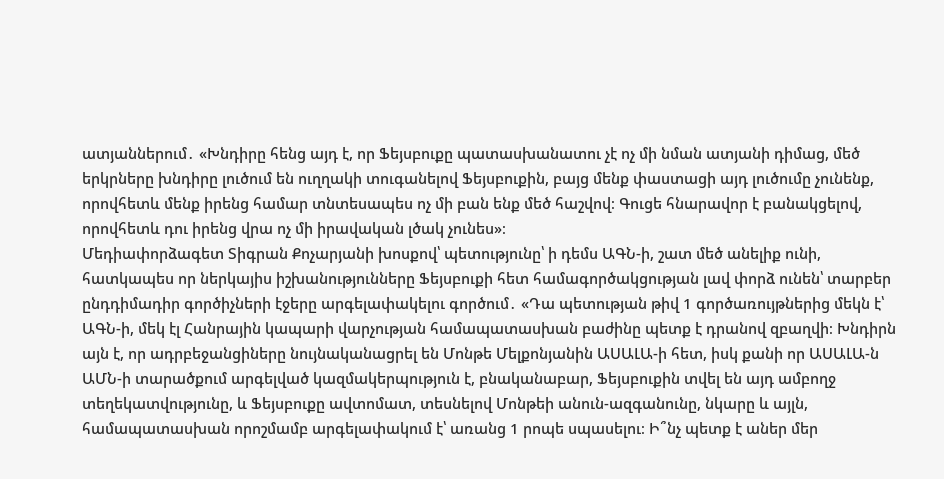ատյաններում․ «Խնդիրը հենց այդ է, որ Ֆեյսբուքը պատասխանատու չէ ոչ մի նման ատյանի դիմաց, մեծ երկրները խնդիրը լուծում են ուղղակի տուգանելով Ֆեյսբուքին, բայց մենք փաստացի այդ լուծումը չունենք, որովհետև մենք իրենց համար տնտեսապես ոչ մի բան ենք մեծ հաշվով։ Գուցե հնարավոր է բանակցելով, որովհետև դու իրենց վրա ոչ մի իրավական լծակ չունես»։
Մեդիափորձագետ Տիգրան Քոչարյանի խոսքով՝ պետությունը՝ ի դեմս ԱԳՆ-ի, շատ մեծ անելիք ունի, հատկապես որ ներկայիս իշխանությունները Ֆեյսբուքի հետ համագործակցության լավ փորձ ունեն՝ տարբեր ընդդիմադիր գործիչների էջերը արգելափակելու գործում․ «Դա պետության թիվ 1 գործառույթներից մեկն է՝ ԱԳՆ-ի, մեկ էլ Հանրային կապարի վարչության համապատասխան բաժինը պետք է դրանով զբաղվի։ Խնդիրն այն է, որ ադրբեջանցիները նույնականացրել են Մոնթե Մելքոնյանին ԱՍԱԼԱ-ի հետ, իսկ քանի որ ԱՍԱԼԱ-ն ԱՄՆ-ի տարածքում արգելված կազմակերպություն է, բնականաբար, Ֆեյսբուքին տվել են այդ ամբողջ տեղեկատվությունը, և Ֆեյսբուքը ավտոմատ, տեսնելով Մոնթեի անուն-ազգանունը, նկարը և այլն, համապատասխան որոշմամբ արգելափակում է՝ առանց 1 րոպե սպասելու։ Ի՞նչ պետք է աներ մեր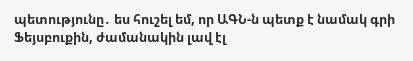պետությունը․ ես հուշել եմ, որ ԱԳՆ-ն պետք է նամակ գրի Ֆեյսբուքին, ժամանակին լավ էլ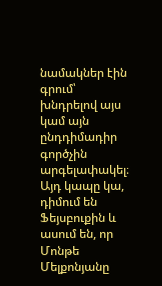նամակներ էին գրում՝ խնդրելով այս կամ այն ընդդիմադիր գործչին արգելափակել։ Այդ կապը կա, դիմում են Ֆեյսբուքին և ասում են, որ Մոնթե Մելքոնյանը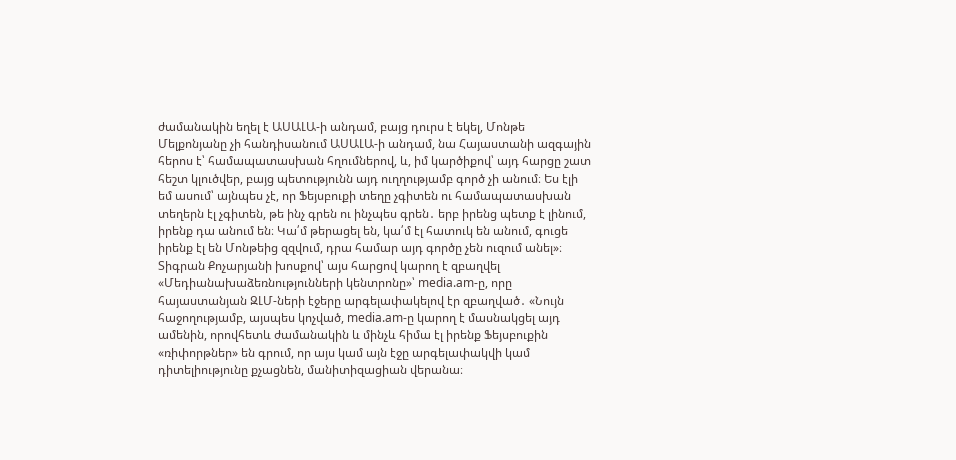ժամանակին եղել է ԱՍԱԼԱ-ի անդամ, բայց դուրս է եկել, Մոնթե Մելքոնյանը չի հանդիսանում ԱՍԱԼԱ-ի անդամ, նա Հայաստանի ազգային հերոս է՝ համապատասխան հղումներով, և, իմ կարծիքով՝ այդ հարցը շատ հեշտ կլուծվեր, բայց պետությունն այդ ուղղությամբ գործ չի անում։ Ես էլի եմ ասում՝ այնպես չէ, որ Ֆեյսբուքի տեղը չգիտեն ու համապատասխան տեղերն էլ չգիտեն, թե ինչ գրեն ու ինչպես գրեն․ երբ իրենց պետք է լինում, իրենք դա անում են։ Կա՛մ թերացել են, կա՛մ էլ հատուկ են անում, գուցե իրենք էլ են Մոնթեից զզվում, դրա համար այդ գործը չեն ուզում անել»։
Տիգրան Քոչարյանի խոսքով՝ այս հարցով կարող է զբաղվել «Մեդիանախաձեռնությունների կենտրոնը»՝ media.am-ը, որը հայաստանյան ԶԼՄ-ների էջերը արգելափակելով էր զբաղված․ «Նույն հաջողությամբ, այսպես կոչված, media.am-ը կարող է մասնակցել այդ ամենին, որովհետև ժամանակին և մինչև հիմա էլ իրենք Ֆեյսբուքին «ռիփորթներ» են գրում, որ այս կամ այն էջը արգելափակվի կամ դիտելիությունը քչացնեն, մանիտիզացիան վերանա։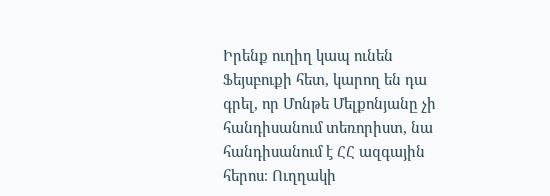Իրենք ուղիղ կապ ունեն Ֆեյսբուքի հետ, կարող են դա գրել, որ Մոնթե Մելքոնյանը չի հանդիսանում տեռորիստ, նա հանդիսանում է ՀՀ ազգային հերոս։ Ուղղակի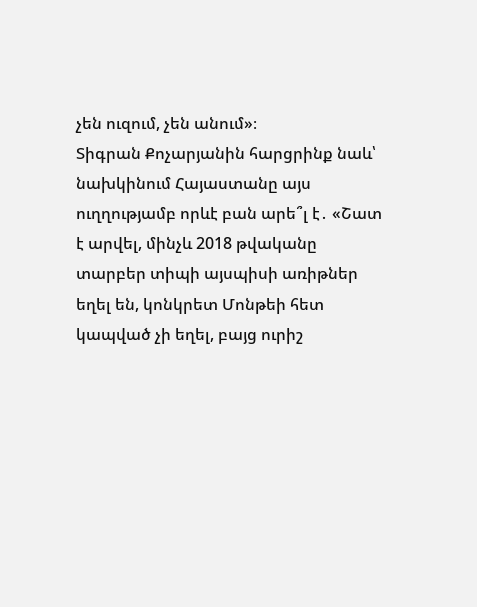չեն ուզում, չեն անում»։
Տիգրան Քոչարյանին հարցրինք նաև՝ նախկինում Հայաստանը այս ուղղությամբ որևէ բան արե՞լ է․ «Շատ է արվել, մինչև 2018 թվականը տարբեր տիպի այսպիսի առիթներ եղել են, կոնկրետ Մոնթեի հետ կապված չի եղել, բայց ուրիշ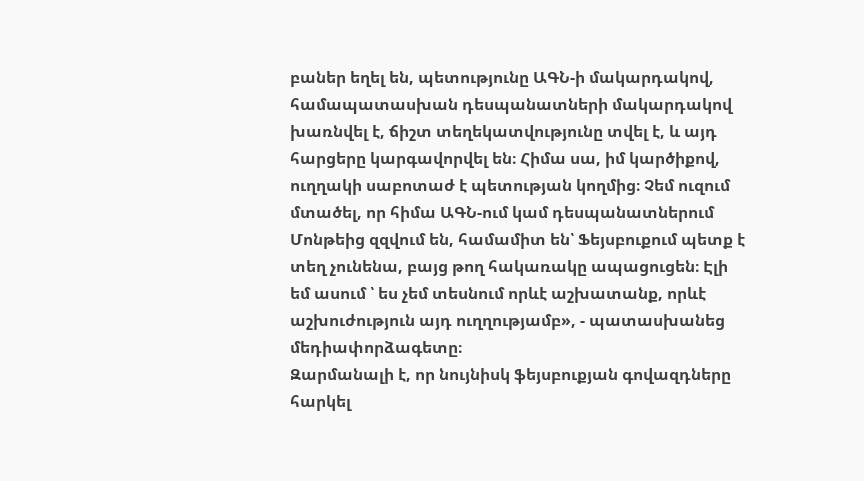բաներ եղել են, պետությունը ԱԳՆ-ի մակարդակով, համապատասխան դեսպանատների մակարդակով խառնվել է, ճիշտ տեղեկատվությունը տվել է, և այդ հարցերը կարգավորվել են։ Հիմա սա, իմ կարծիքով, ուղղակի սաբոտաժ է պետության կողմից։ Չեմ ուզում մտածել, որ հիմա ԱԳՆ-ում կամ դեսպանատներում Մոնթեից զզվում են, համամիտ են՝ Ֆեյսբուքում պետք է տեղ չունենա, բայց թող հակառակը ապացուցեն։ Էլի եմ ասում ՝ ես չեմ տեսնում որևէ աշխատանք, որևէ աշխուժություն այդ ուղղությամբ», - պատասխանեց մեդիափորձագետը։
Զարմանալի է, որ նույնիսկ ֆեյսբուքյան գովազդները հարկել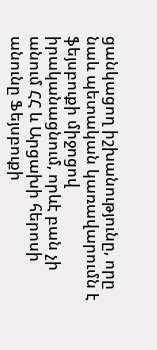ցանկացող իշխանությունը, որը նաև պետական կառավարումն է ֆեյսբուքի միջոցով իրականացնում, որևէ բան չի անում ՀՀ և Արցախի հերոսի անունը Ֆեյսբուքի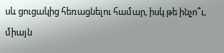սև ցուցակից հեռացնելու համար, իսկ թե ինչո՞ւ, միայն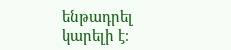ենթադրել կարելի է։